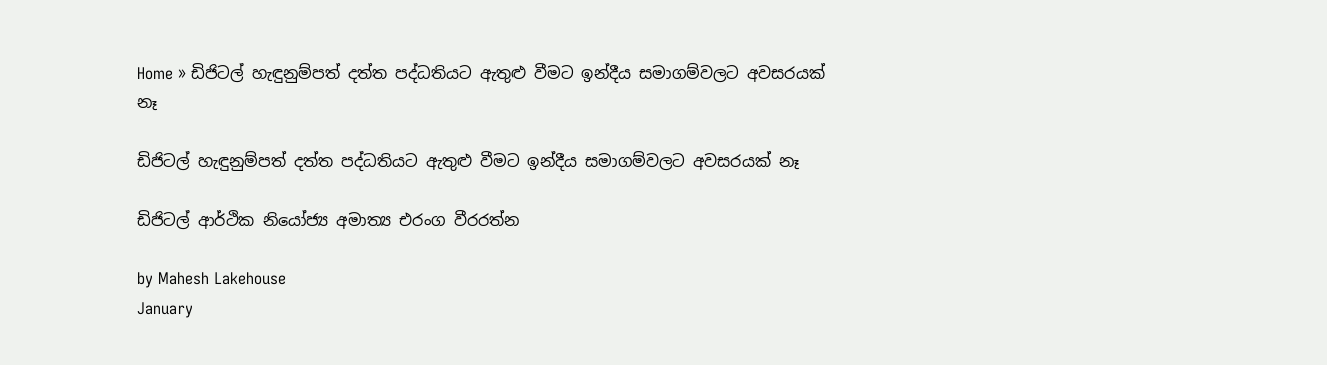Home » ඩිජිටල් හැඳුනුම්පත් දත්ත පද්ධතියට ඇතුළු වීමට ඉන්දීය සමාගම්වලට අවසරයක් නෑ

ඩිජිටල් හැඳුනුම්පත් දත්ත පද්ධතියට ඇතුළු වීමට ඉන්දීය සමාගම්වලට අවසරයක් නෑ

ඩිජිටල් ආර්ථික නියෝජ්‍ය අමාත්‍ය එරංග වීරරත්න

by Mahesh Lakehouse
January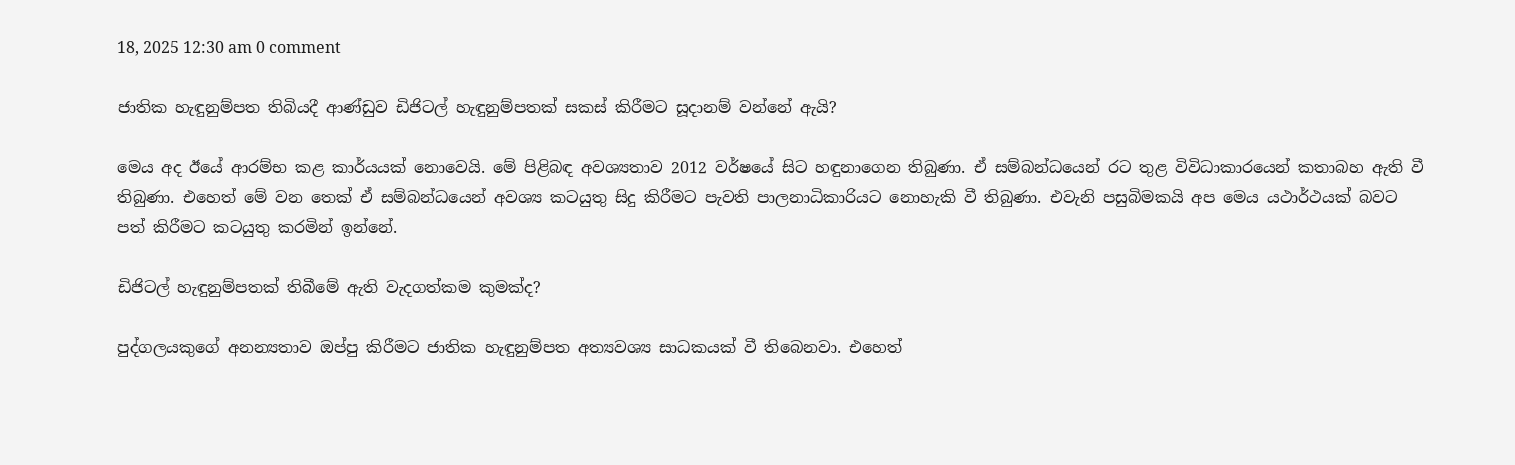18, 2025 12:30 am 0 comment

ජාතික හැඳුනුම්පත තිබියදී ආණ්ඩුව ඩිජිටල් හැඳුනුම්පතක් සකස් කිරීමට සූදානම් වන්නේ ඇයි?

මෙය අද ඊයේ ආරම්භ කළ කාර්යයක් නොවෙයි. මේ පිළිබඳ අවශ්‍යතාව 2012 වර්ෂයේ සිට හඳුනාගෙන තිබුණා. ඒ සම්බන්ධයෙන් රට තුළ විවිධාකාරයෙන් කතාබහ ඇති වී තිබුණා. එහෙත් මේ වන තෙක් ඒ සම්බන්ධයෙන් අවශ්‍ය කටයුතු සිදු කිරීමට පැවති පාලනාධිකාරියට නොහැකි වී තිබුණා. එවැනි පසුබිමකයි අප මෙය යථාර්ථයක් බවට පත් කිරීමට කටයුතු කරමින් ඉන්නේ.

ඩිජිටල් හැඳුනුම්පතක් තිබීමේ ඇති වැදගත්කම කුමක්ද?

පුද්ගලයකුගේ අනන්‍යතාව ඔප්පු කිරීමට ජාතික හැඳුනුම්පත අත්‍යවශ්‍ය සාධකයක් වී තිබෙනවා. එහෙත්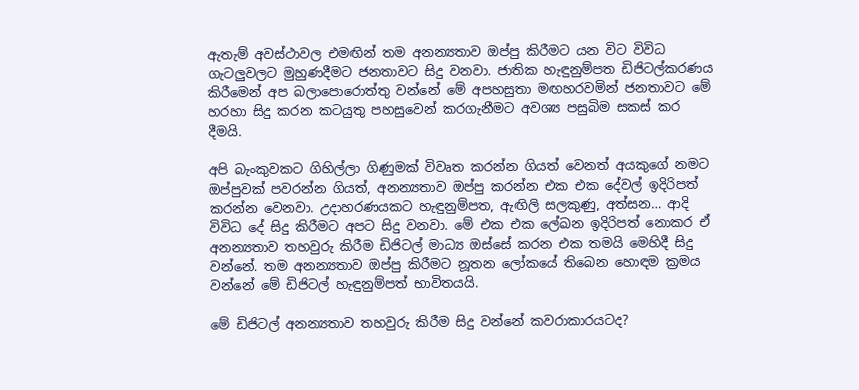ඇතැම් අවස්ථාවල එමඟින් තම අනන්‍යතාව ඔප්පු කිරීමට යන විට විවිධ ගැටලුවලට මුහුණදීමට ජනතාවට සිදු වනවා. ජාතික හැඳුනුම්පත ඩිජිටල්කරණය කිරීමෙන් අප බලාපොරොත්තු වන්නේ මේ අපහසුතා මඟහරවමින් ජනතාවට මේ හරහා සිදු කරන කටයුතු පහසුවෙන් කරගැනීමට අවශ්‍ය පසුබිම සකස් කර දීමයි.

අපි බැංකුවකට ගිහිල්ලා ගිණුමක් විවෘත කරන්න ගියත් වෙනත් අයකුගේ නමට ඔප්පුවක් පවරන්න ගියත්, අනන්‍යතාව ඔප්පු කරන්න එක එක දේවල් ඉදිරිපත් කරන්න වෙනවා. උදාහරණයකට හැඳුනුම්පත, ඇඟිලි සලකුණු, අත්සන… ආදි විවිධ දේ සිදු කිරීමට අපට සිදු වනවා. මේ එක එක ලේඛන ඉදිරිපත් නොකර ඒ අනන්‍යතාව තහවුරු කිරීම ඩිජිටල් මාධ්‍ය ඔස්සේ කරන එක තමයි මෙහිදී සිදු වන්නේ. තම අනන්‍යතාව ඔප්පු කිරීමට නූතන ලෝකයේ තිබෙන හොඳම ක්‍රමය වන්නේ මේ ඩිජිටල් හැඳුනුම්පත් භාවිතයයි.

මේ ඩිජිටල් අනන්‍යතාව තහවුරු කිරීම සිදු වන්නේ කවරාකාරයටද?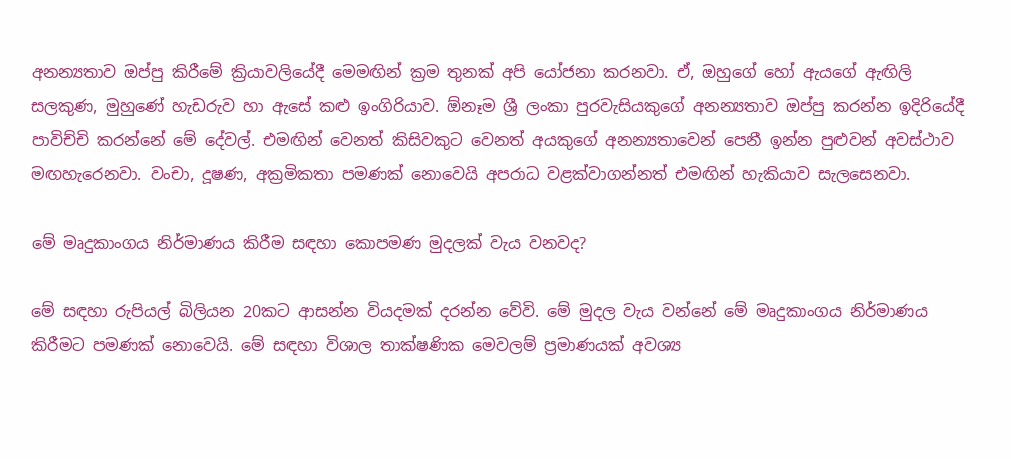අනන්‍යතාව ඔප්පු කිරීමේ ක්‍රියාවලියේදී මෙමඟින් ක්‍රම තුනක් අපි යෝජනා කරනවා. ඒ, ඔහුගේ හෝ ඇයගේ ඇඟිලි සලකුණ, මුහුණේ හැඩරුව හා ඇසේ කළු ඉංගිරියාව. ඕනෑම ශ්‍රී ලංකා පුරවැසියකුගේ අනන්‍යතාව ඔප්පු කරන්න ඉදිරියේදී පාවිච්චි කරන්නේ මේ දේවල්. එමඟින් වෙනත් කිසිවකුට වෙනත් අයකුගේ අනන්‍යතාවෙන් පෙනී ඉන්න පුළුවන් අවස්ථාව මඟහැරෙනවා. වංචා, දූෂණ, අක්‍රමිකතා පමණක් නොවෙයි අපරාධ වළක්වාගන්නත් එමඟින් හැකියාව සැලසෙනවා.

මේ මෘදුකාංගය නිර්මාණය කිරීම සඳහා කොපමණ මුදලක් වැය වනවද?

මේ සඳහා රුපියල් බිලියන 20කට ආසන්න වියදමක් දරන්න වේවි. මේ මුදල වැය වන්නේ මේ මෘදුකාංගය නිර්මාණය කිරීමට පමණක් නොවෙයි. මේ සඳහා විශාල තාක්ෂණික මෙවලම් ප්‍රමාණයක් අවශ්‍ය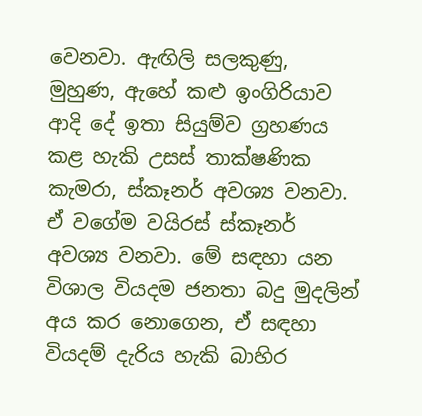වෙනවා. ඇඟිලි සලකුණු, මුහුණ, ඇහේ කළු ඉංගිරියාව ආදි දේ ඉතා සියුම්ව ග්‍රහණය කළ හැකි උසස් තාක්ෂණික කැමරා, ස්කෑනර් අවශ්‍ය වනවා. ඒ වගේම වයිරස් ස්කෑනර් අවශ්‍ය වනවා. මේ සඳහා යන විශාල වියදම ජනතා බදු මුදලින් අය කර නොගෙන, ඒ සඳහා වියදම් දැරිය හැකි බාහිර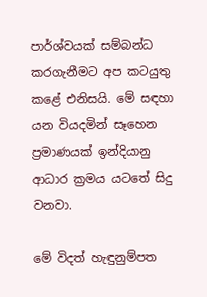පාර්ශ්වයක් සම්බන්ධ කරගැනීමට අප කටයුතු කළේ එනිසයි. මේ සඳහා යන වියදමින් සෑහෙන ප්‍රමාණයක් ඉන්දියානු ආධාර ක්‍රමය යටතේ සිදු වනවා.

මේ විදත් හැඳුනුම්පත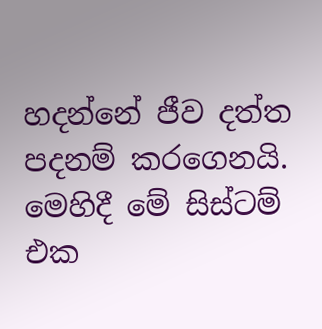හදන්නේ ජීව දත්ත පදනම් කරගෙනයි. මෙහිදී මේ සිස්ටම් එක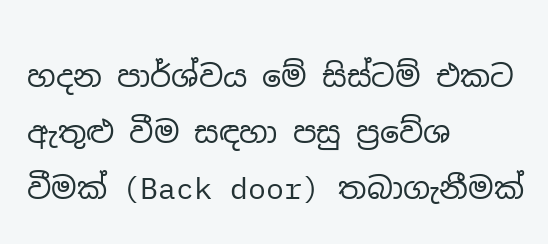හදන පාර්ශ්වය මේ සිස්ටම් එකට ඇතුළු වීම සඳහා පසු ප්‍රවේශ වීමක් (Back door) තබාගැනීමක්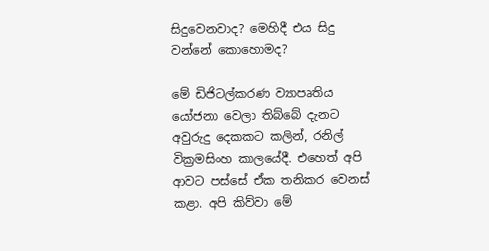සිදුවෙනවාද? මෙහිදී එය සිදු වන්නේ කොහොමද?

මේ ඩිජිටල්කරණ ව්‍යාපෘතිය යෝජනා වෙලා තිබ්බේ දැනට අවුරුදු දෙකකට කලින්, රනිල් වික්‍රමසිංහ කාලයේදී. එහෙත් අපි ආවට පස්සේ ඒක තනිකර වෙනස් කළා. අපි කිව්වා මේ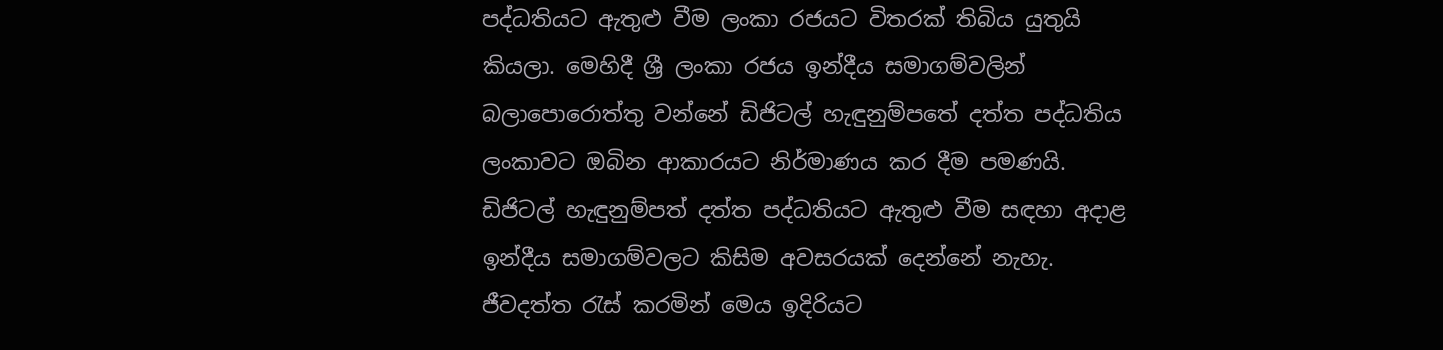පද්ධතියට ඇතුළු වීම ලංකා රජයට විතරක් තිබිය යුතුයි කියලා. මෙහිදී ශ්‍රී ලංකා රජය ඉන්දීය සමාගම්වලින් බලාපොරොත්තු වන්නේ ඩිජිටල් හැඳුනුම්පතේ දත්ත පද්ධතිය ලංකාවට ඔබින ආකාරයට නිර්මාණය කර දීම පමණයි. ඩිජිටල් හැඳුනුම්පත් දත්ත පද්ධතියට ඇතුළු වීම සඳහා අදාළ ඉන්දීය සමාගම්වලට කිසිම අවසරයක් දෙන්නේ නැහැ. ජීවදත්ත රැස් කරමින් මෙය ඉදිරියට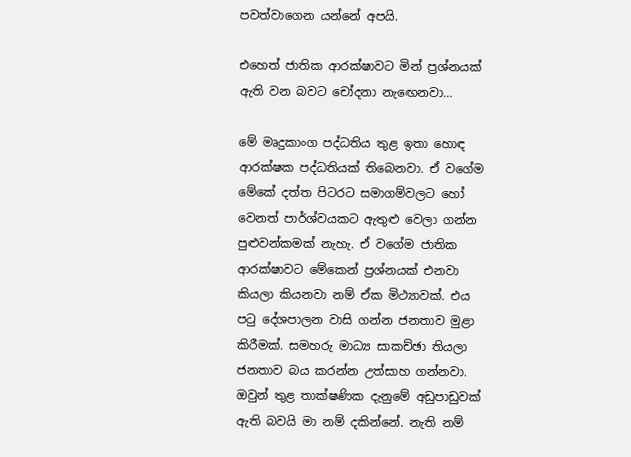පවත්වාගෙන යන්නේ අපයි.

එහෙත් ජාතික ආරක්ෂාවට මින් ප්‍රශ්නයක් ඇති වන බවට චෝදනා නැඟෙනවා…

මේ මෘදුකාංග පද්ධතිය තුළ ඉතා හොඳ ආරක්ෂක පද්ධතියක් තිබෙනවා. ඒ වගේම මේකේ දත්ත පිටරට සමාගම්වලට හෝ වෙනත් පාර්ශ්වයකට ඇතුළු වෙලා ගන්න පුළුවන්කමක් නැහැ. ඒ වගේම ජාතික ආරක්ෂාවට මේකෙන් ප්‍රශ්නයක් එනවා කියලා කියනවා නම් ඒක මිථ්‍යාවක්. එය පටු දේශපාලන වාසි ගන්න ජනතාව මුළා කිරීමක්. සමහරු මාධ්‍ය සාකච්ඡා තියලා ජනතාව බය කරන්න උත්සාහ ගන්නවා. ඔවුන් තුළ තාක්ෂණික දැනුමේ අඩුපාඩුවක් ඇති බවයි මා නම් දකින්නේ. නැති නම්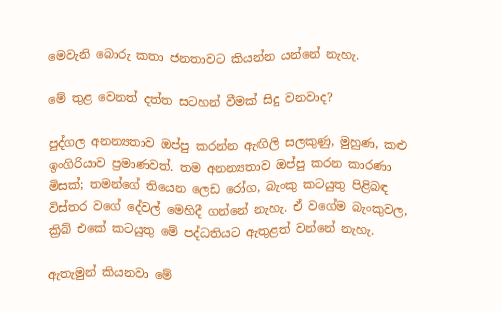මෙවැනි බොරු කතා ජනතාවට කියන්න යන්නේ නැහැ.

මේ තුළ වෙනත් දත්ත සටහන් වීමක් සිදු වනවාද?

පුද්ගල අනන්‍යතාව ඔප්පු කරන්න ඇඟිලි සලකුණු, මුහුණ, කළු ඉංගිරියාව ප්‍රමාණවත්. තම අනන්‍යතාව ඔප්පු කරන කාරණා මිසක්; තමන්ගේ තියෙන ලෙඩ රෝග, බැංකු කටයුතු පිළිබඳ විස්තර වගේ දේවල් මෙහිදී ගන්නේ නැහැ. ඒ වගේම බැංකුවල, ක්‍රිබ් එකේ කටයුතු මේ පද්ධතියට ඇතුළත් වන්නේ නැහැ.

ඇතැමුන් කියනවා මේ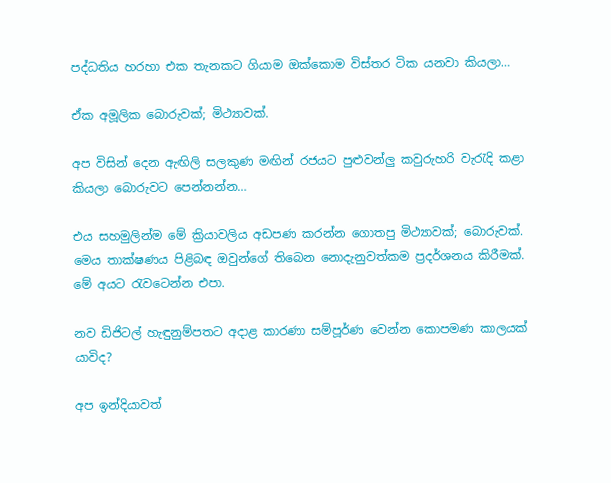පද්ධතිය හරහා එක තැනකට ගියාම ඔක්කොම විස්තර ටික යනවා කියලා…

ඒක අමූලික බොරුවක්; මිථ්‍යාවක්.

අප විසින් දෙන ඇඟිලි සලකුණ මඟින් රජයට පුළුවන්ලු කවුරුහරි වැරැදි කළා කියලා බොරුවට පෙන්නන්න…

එය සහමුලින්ම මේ ක්‍රියාවලිය අඩපණ කරන්න ගොතපු මිථ්‍යාවක්; බොරුවක්. මෙය තාක්ෂණය පිළිබඳ ඔවුන්ගේ තිබෙන නොදැනුවත්කම ප්‍රදර්ශනය කිරීමක්. මේ අයට රැවටෙන්න එපා.

නව ඩිජිටල් හැඳුනුම්පතට අදාළ කාරණා සම්පූර්ණ වෙන්න කොපමණ කාලයක් යාවිද?

අප ඉන්දියාවත්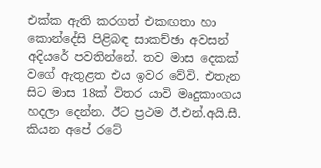එක්ක ඇති කරගත් එකඟතා හා කොන්දේසි පිළිබඳ සාකච්ඡා අවසන් අදියරේ පවතින්නේ. තව මාස දෙකක් වගේ ඇතුළත එය ඉවර වේවි. එතැන සිට මාස 18ක් විතර යාවි මෘදුකාංගය හදලා දෙන්න. ඊට ප්‍රථම ඊ.එන්.අයි.සී. කියන අපේ රටේ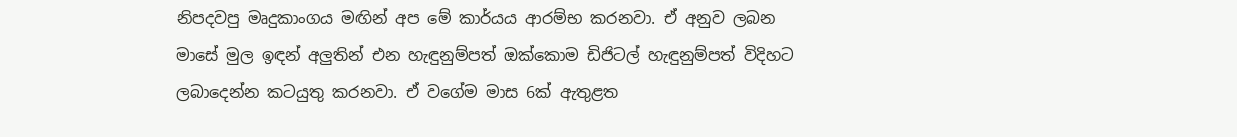නිපදවපු මෘදුකාංගය මඟින් අප මේ කාර්යය ආරම්භ කරනවා. ඒ අනුව ලබන මාසේ මුල ඉඳන් අලුතින් එන හැඳුනුම්පත් ඔක්කොම ඩිජිටල් හැඳුනුම්පත් විදිහට ලබාදෙන්න කටයුතු කරනවා. ඒ වගේම මාස 6ක් ඇතුළත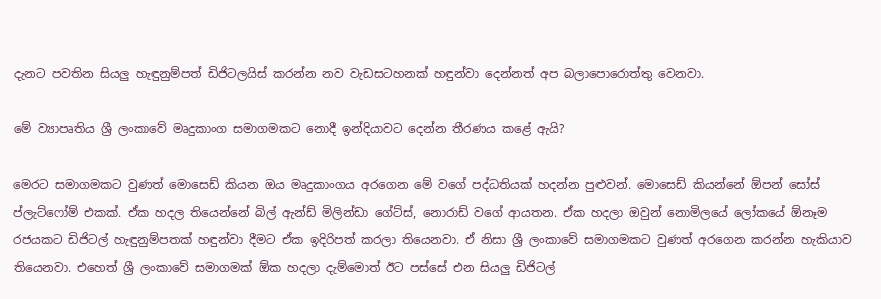දැනට පවතින සියලු හැඳුනුම්පත් ඩිජිටලයිස් කරන්න නව වැඩසටහනක් හඳුන්වා දෙන්නත් අප බලාපොරොත්තු වෙනවා.

මේ ව්‍යාපෘතිය ශ්‍රී ලංකාවේ මෘදුකාංග සමාගමකට නොදී ඉන්දියාවට දෙන්න තීරණය කළේ ඇයි?

මෙරට සමාගමකට වුණත් මොසෙඩ් කියන ඔය මෘදුකාංගය අරගෙන මේ වගේ පද්ධතියක් හදන්න පුළුවන්. මොසෙඩ් කියන්නේ ඕපන් සෝස් ප්ලැට්ෆෝම් එකක්. ඒක හදල තියෙන්නේ බිල් ඇන්ඩ් මිලින්ඩා ගේට්ස්, නොරාඩ් වගේ ආයතන. ඒක හදලා ඔවුන් නොමිලයේ ලෝකයේ ඕනෑම රජයකට ඩිජිටල් හැඳුනුම්පතක් හඳුන්වා දීමට ඒක ඉදිරිපත් කරලා තියෙනවා. ඒ නිසා ශ්‍රී ලංකාවේ සමාගමකට වුණත් අරගෙන කරන්න හැකියාව තියෙනවා. එහෙත් ශ්‍රී ලංකාවේ සමාගමක් ඕක හදලා දැම්මොත් ඊට පස්සේ එන සියලු ඩිජිටල්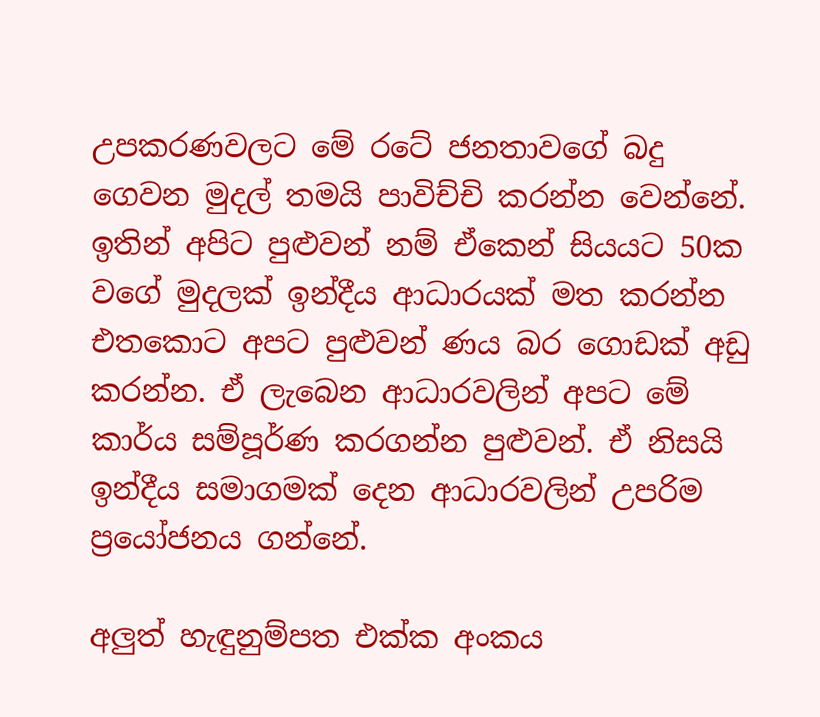උපකරණවලට මේ රටේ ජනතාවගේ බදු ගෙවන මුදල් තමයි පාවිච්චි කරන්න වෙන්නේ. ඉතින් අපිට පුළුවන් නම් ඒකෙන් සියයට 50ක වගේ මුදලක් ඉන්දීය ආධාරයක් මත කරන්න එතකොට අපට පුළුවන් ණය බර ගොඩක් අඩු කරන්න. ඒ ලැබෙන ආධාරවලින් අපට මේ කාර්ය සම්පූර්ණ කරගන්න පුළුවන්. ඒ නිසයි ඉන්දීය සමාගමක් දෙන ආධාරවලින් උපරිම ප්‍රයෝජනය ගන්නේ.

අලුත් හැඳුනුම්පත එක්ක අංකය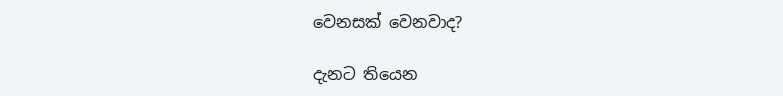වෙනසක් වෙනවාද?

දැනට තියෙන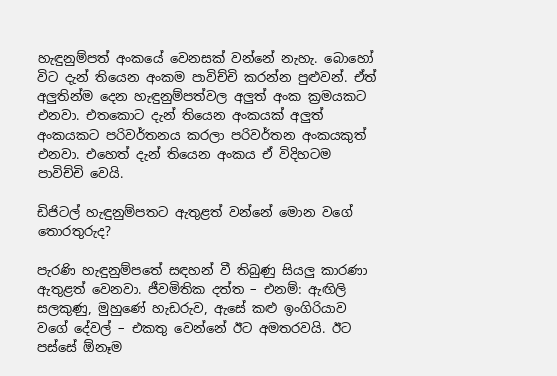හැඳුනුම්පත් අංකයේ වෙනසක් වන්නේ නැහැ. බොහෝ විට දැන් තියෙන අංකම පාවිච්චි කරන්න පුළුවන්. ඒත් අලුතින්ම දෙන හැඳුනුම්පත්වල අලුත් අංක ක්‍රමයකට එනවා. එතකොට දැන් තියෙන අංකයක් අලුත් අංකයකට පරිවර්තනය කරලා පරිවර්තන අංකයකුත් එනවා. එහෙත් දැන් තියෙන අංකය ඒ විදිහටම පාවිච්චි වෙයි.

ඩිජිටල් හැඳුනුම්පතට ඇතුළත් වන්නේ මොන වගේ තොරතුරුද?

පැරණි හැඳුනුම්පතේ සඳහන් වී තිබුණු සියලු කාරණා ඇතුළත් වෙනවා. ජීවමිතික දත්ත – එනම්: ඇඟිලි සලකුණු, මුහුණේ හැඩරුව, ඇසේ කළු ඉංගිරියාව වගේ දේවල් – එකතු වෙන්නේ ඊට අමතරවයි. ඊට පස්සේ ඕනෑම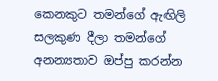කෙනකුට තමන්ගේ ඇඟිලි සලකුණ දීලා තමන්ගේ අනන්‍යතාව ඔප්පු කරන්න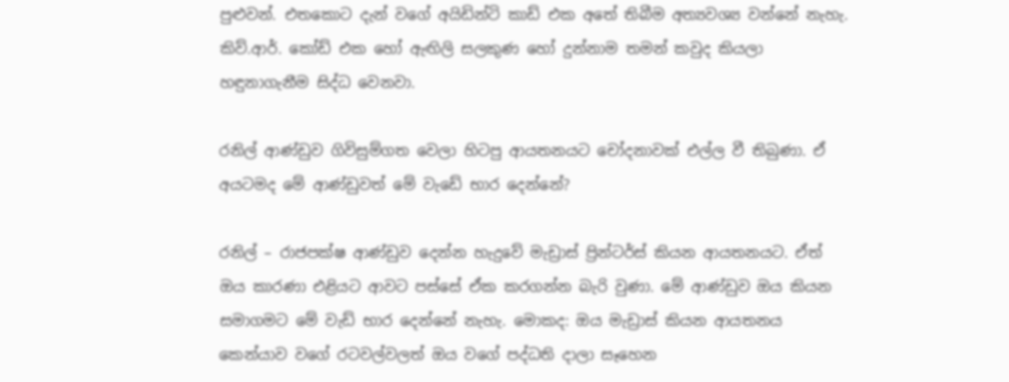පුළුවන්. එතකොට දැන් වගේ අයිඩින්ටි කාඩ් එක අතේ තිබීම අත්‍යවශ්‍ය වන්නේ නැහැ. කිව්.ආර්. කෝඩ් එක හෝ ඇඟිලි සලකුණ හෝ දුන්නාම තමන් කවුද කියලා හඳුනාගැනීම සිද්ධ වෙනවා.

රනිල් ආණ්ඩුව ගිවිසුම්ගත වෙලා හිටපු ආයතනයට චෝදනාවක් එල්ල වී තිබුණා. ඒ අයටමද මේ ආණ්ඩුවත් මේ වැඩේ භාර දෙන්නේ?

රනිල් – රාජපක්ෂ ආණ්ඩුව දෙන්න හැදුවේ මැඩ්‍රාස් ප්‍රින්ටර්ස් කියන ආයතනයට. ඒත් ඔය කාරණා එළියට ආවට පස්සේ ඒක කරගන්න බැරි වුණා. මේ ආණ්ඩුව ඔය කියන සමාගමට මේ වැඩ් භාර දෙන්නේ නැහැ. මොකද: ඔය මැඩ්‍රාස් කියන ආයතනය කෙන්යාව වගේ රටවල්වලත් ඔය වගේ පද්ධති දාලා සෑහෙන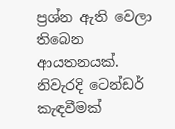ප්‍රශ්න ඇති වෙලා තිබෙන ආයතනයක්. නිවැරදි ටෙන්ඩර් කැඳවීමක්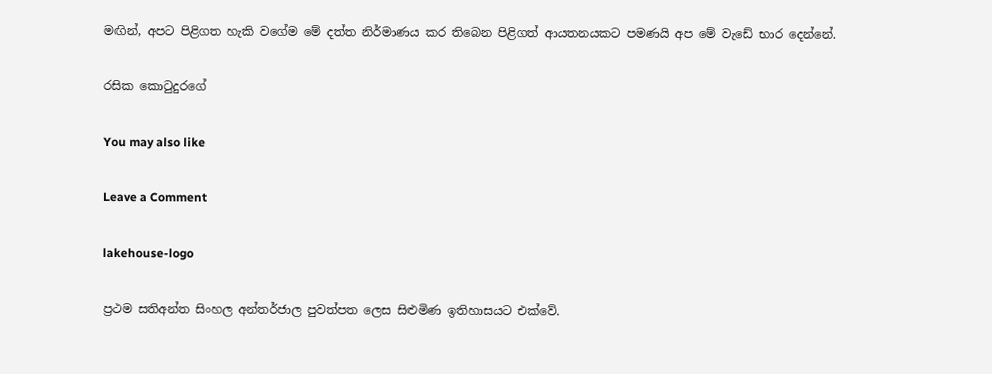මඟින්, අපට පිළිගත හැකි වගේම මේ දත්ත නිර්මාණය කර තිබෙන පිළිගත් ආයතනයකට පමණයි අප මේ වැඩේ භාර දෙන්නේ.

රසික කොටුදුරගේ

You may also like

Leave a Comment

lakehouse-logo

ප්‍රථම සතිඅන්ත සිංහල අන්තර්ජාල පුවත්පත ලෙස සිළුමිණ ඉතිහාසයට එක්වේ.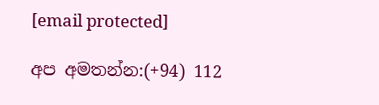[email protected]

අප අමතන්න:(+94) 112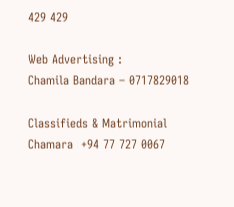429 429

Web Advertising :
Chamila Bandara – 0717829018

Classifieds & Matrimonial
Chamara  +94 77 727 0067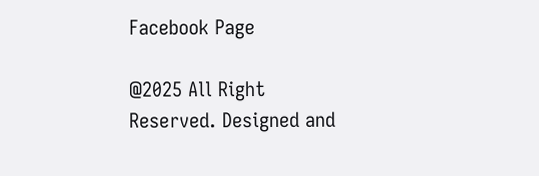Facebook Page

@2025 All Right Reserved. Designed and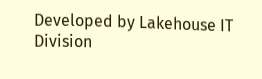Developed by Lakehouse IT Division